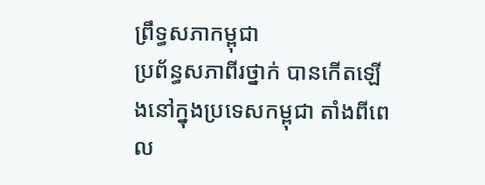ព្រឹទ្ធសភាកម្ពុជា
ប្រព័ន្ធសភាពីរថ្នាក់ បានកើតឡើងនៅក្នុងប្រទេសកម្ពុជា តាំងពីពេល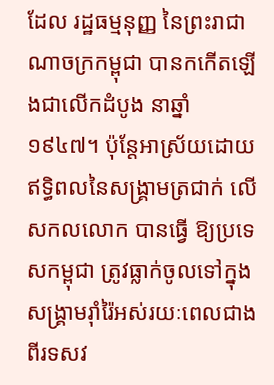ដែល រដ្ឋធម្មនុញ្ញ នៃព្រះរាជាណាចក្រកម្ពុជា បានកកើតឡើងជាលើកដំបូង នាឆ្នាំ ១៩៤៧។ ប៉ុន្តែអាស្រ័យដោយឥទ្ធិពលនៃសង្គ្រាមត្រជាក់ លើសកលលោក បានធ្វើ ឱ្យប្រទេសកម្ពុជា ត្រូវធ្លាក់ចូលទៅក្នុងសង្គ្រាមរ៉ាំរ៉ៃអស់រយៈពេលជាងពីរទសវ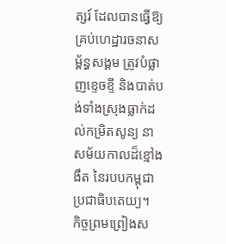ត្សរ៍ ដែលបានធ្វើឱ្យគ្រប់ហេដ្ឋារចនាសម្ព័ន្ធសង្គម ត្រូវបំផ្លាញខ្ទេចខ្ទី និងបាត់បង់ទាំងស្រុងធ្លាក់ដល់កម្រិតសូន្យ នាសម័យកាលដ៏ខ្មៅងងឹត នៃរបបកម្ពុជាប្រជាធិបតេយ្យ។
កិច្ចព្រមព្រៀងស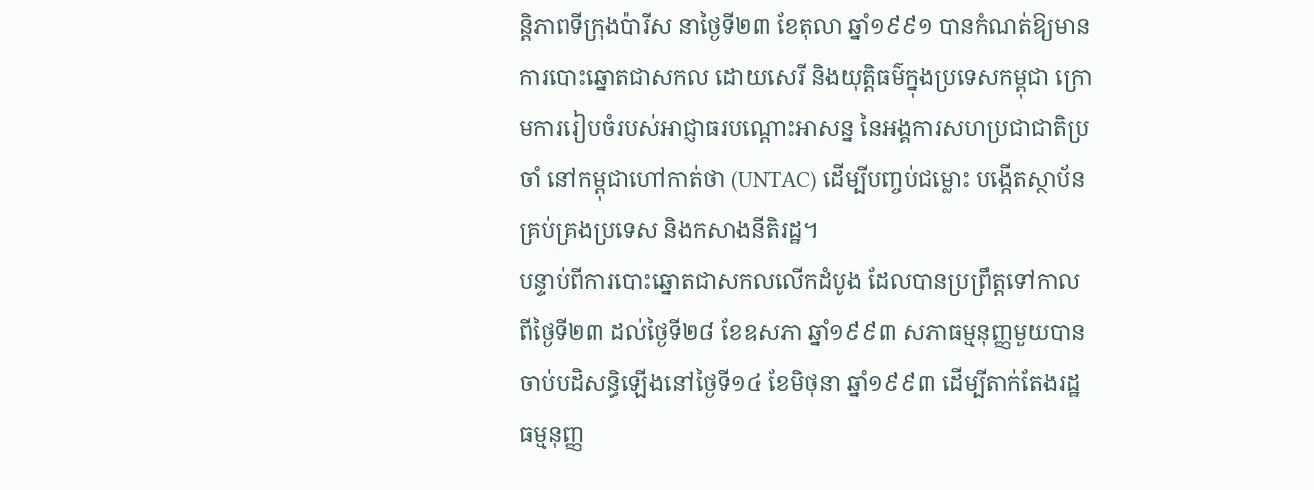ន្តិភាពទីក្រុងប៉ារីស នាថ្ងៃទី២៣ ខែតុលា ឆ្នាំ១៩៩១ បានកំណត់ឱ្យមានការបោះឆ្នោតជាសកល ដោយសេរី និងយុត្តិធម៌ក្នុងប្រទេសកម្ពុជា ក្រោមការរៀបចំរបស់អាជ្ញាធរបណ្តោះអាសន្ន នៃអង្គការសហប្រជាជាតិប្រចាំ នៅកម្ពុជាហៅកាត់ថា (UNTAC) ដើម្បីបញ្ចប់ជម្លោះ បង្កើតស្ថាប័នគ្រប់គ្រងប្រទេស និងកសាងនីតិរដ្ឋ។
បន្ទាប់ពីការបោះឆ្នោតជាសកលលើកដំបូង ដែលបានប្រព្រឹត្តទៅកាលពីថ្ងៃទី២៣ ដល់ថ្ងៃទី២៨ ខែឧសភា ឆ្នាំ១៩៩៣ សភាធម្មនុញ្ញមួយបានចាប់បដិសន្ធិឡើងនៅថ្ងៃទី១៤ ខែមិថុនា ឆ្នាំ១៩៩៣ ដើម្បីតាក់តែងរដ្ឋធម្មនុញ្ញ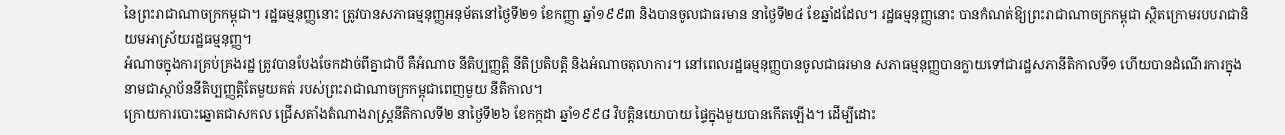នៃព្រះរាជាណាចក្រកម្ពុជា។ រដ្ឋធម្មនុញ្ញនោះ ត្រូវបានសភាធម្មនុញ្ញអនុម័តនៅថ្ងៃទី២១ ខែកញ្ញា ឆ្នាំ១៩៩៣ និងបានចូលជាធរមាន នាថ្ងៃទី២៤ ខែឆ្នាំដដែល។ រដ្ឋធម្មនុញ្ញនោះ បានកំណត់ឱ្យព្រះរាជាណាចក្រកម្ពុជា ស្ថិតក្រោមរបបរាជានិយមអាស្រ័យរដ្ឋធម្មនុញ្ញ។
អំណាចក្នុងការគ្រប់គ្រងរដ្ឋ ត្រូវបានបែងចែកដាច់ពីគ្នាជាបី គឺអំណាច នីតិប្បញ្ញត្តិ នីតិប្រតិបត្តិ និងអំណាចតុលាការ។ នៅពេលរដ្ឋធម្មនុញ្ញបានចូលជាធរមាន សភាធម្មនុញ្ញបានក្លាយទៅជារដ្ឋសភានីតិកាលទី១ ហើយបានដំណើរការក្នុងនាមជាស្ថាប័ននីតិប្បញ្ញត្តិតែមួយគត់ របស់ព្រះរាជាណាចក្រកម្ពុជាពេញមួយ នីតិកាល។
ក្រោយការបោះឆ្នោតជាសកល ជ្រើសតាំងតំណាងរាស្ត្រនីតិកាលទី២ នាថ្ងៃទី២៦ ខែកក្កដា ឆ្នាំ១៩៩៨ វិបត្តិនយោបាយ ផ្ទៃក្នុងមួយបានកើតឡើង។ ដើម្បីដោះ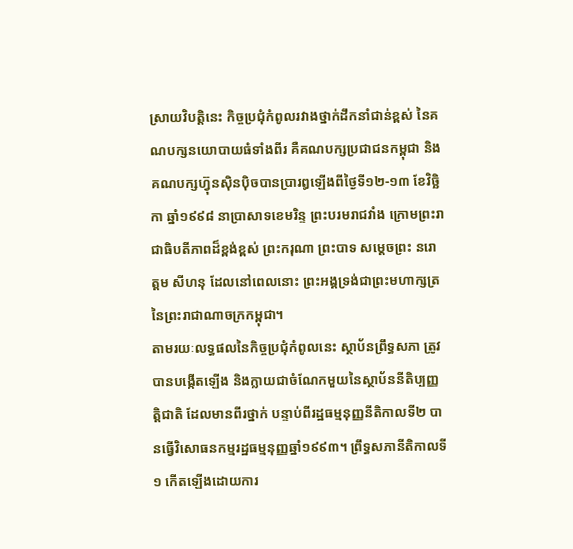ស្រាយវិបត្តិនេះ កិច្ចប្រជុំកំពូលរវាងថ្នាក់ដឹកនាំជាន់ខ្ពស់ នៃគណបក្សនយោបាយធំទាំងពីរ គឺគណបក្សប្រជាជនកម្ពុជា និងគណបក្សហ៊្វុនស៊ិនប៉ិចបានប្រារឰឡើងពីថ្ងៃទី១២-១៣ ខែវិច្ឆិកា ឆ្នាំ១៩៩៨ នាប្រាសាទខេមរិន្ទ ព្រះបរមរាជវាំង ក្រោមព្រះរាជាធិបតីភាពដ៏ខ្ពង់ខ្ពស់ ព្រះករុណា ព្រះបាទ សម្តេចព្រះ នរោត្តម សីហនុ ដែលនៅពេលនោះ ព្រះអង្គទ្រង់ជាព្រះមហាក្សត្រ នៃព្រះរាជាណាចក្រកម្ពុជា។
តាមរយៈលទ្ធផលនៃកិច្ចប្រជុំកំពូលនេះ ស្ថាប័នព្រឹទ្ធសភា ត្រូវបានបង្កើតឡើង និងក្លាយជាចំណែកមួយនៃស្ថាប័ននីតិប្បញ្ញត្តិជាតិ ដែលមានពីរថ្នាក់ បន្ទាប់ពីរដ្ឋធម្មនុញ្ញនីតិកាលទី២ បានធ្វើវិសោធនកម្មរដ្ឋធម្មនុញ្ញឆ្នាំ១៩៩៣។ ព្រឹទ្ធសភានីតិកាលទី១ កើតឡើងដោយការ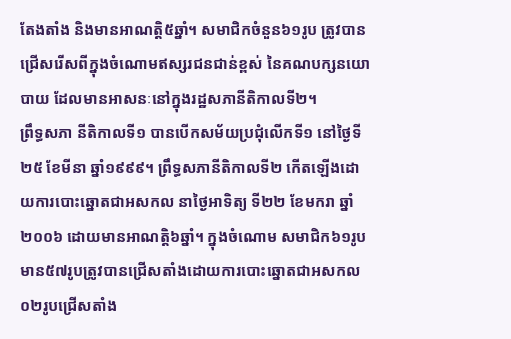តែងតាំង និងមានអាណត្តិ៥ឆ្នាំ។ សមាជិកចំនួន៦១រូប ត្រូវបានជ្រើសរើសពីក្នុងចំណោមឥស្សរជនជាន់ខ្ពស់ នៃគណបក្សនយោបាយ ដែលមានអាសនៈនៅក្នុងរដ្ឋសភានីតិកាលទី២។
ព្រឹទ្ធសភា នីតិកាលទី១ បានបើកសម័យប្រជុំលើកទី១ នៅថ្ងៃទី២៥ ខែមីនា ឆ្នាំ១៩៩៩។ ព្រឹទ្ធសភានីតិកាលទី២ កើតឡើងដោយការបោះឆ្នោតជាអសកល នាថ្ងៃអាទិត្យ ទី២២ ខែមករា ឆ្នាំ២០០៦ ដោយមានអាណត្តិ៦ឆ្នាំ។ ក្នុងចំណោម សមាជិក៦១រូប មាន៥៧រូបត្រូវបានជ្រើសតាំងដោយការបោះឆ្នោតជាអសកល ០២រូបជ្រើសតាំង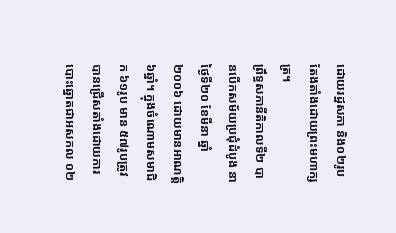ដោយរដ្ឋសភា និង០២រូបតែងតាំងដោយព្រះមហាក្សត្រ។
ព្រឹទ្ធសភានីតិកាលទី២ បានបើកសម័យប្រជុំដំបូង នាថ្ងៃទី២០ ខែមីនា ឆ្នាំ២០០៦ ដោយមានអាណត្តិ៦ឆ្នាំ។ ក្នុងចំណោមសមាជិក ៦១រូប មាន ៥៧រូបត្រូវបានជ្រើសតាំងដោយការបោះឆ្នោតជាអសកល ០២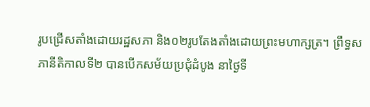រូបជ្រើសតាំងដោយរដ្ឋសភា និង០២រូបតែងតាំងដោយព្រះមហាក្សត្រ។ ព្រឹទ្ធសភានីតិកាលទី២ បានបើកសម័យប្រជុំដំបូង នាថ្ងៃទី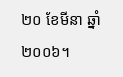២០ ខែមីនា ឆ្នាំ២០០៦។